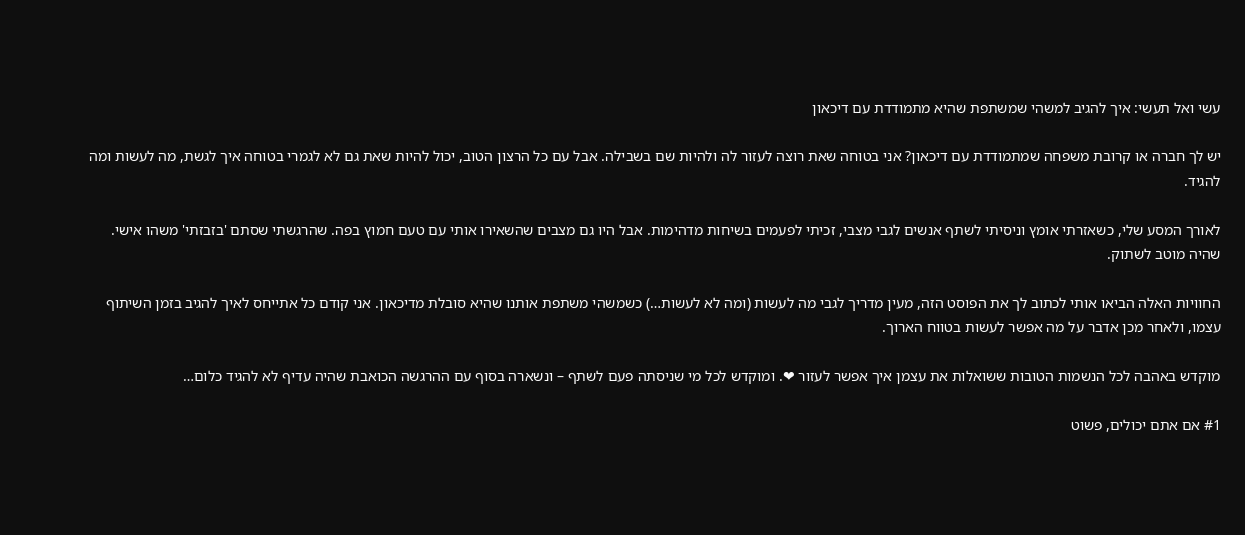עשי ואל תעשי: איך להגיב למשהי שמשתפת שהיא מתמודדת עם דיכאון

יש לך חברה או קרובת משפחה שמתמודדת עם דיכאון? אני בטוחה שאת רוצה לעזור לה ולהיות שם בשבילה. אבל עם כל הרצון הטוב, יכול להיות שאת גם לא לגמרי בטוחה איך לגשת, מה לעשות ומה להגיד.

לאורך המסע שלי, כשאזרתי אומץ וניסיתי לשתף אנשים לגבי מצבי, זכיתי לפעמים בשיחות מדהימות. אבל היו גם מצבים שהשאירו אותי עם טעם חמוץ בפה. שהרגשתי שסתם 'בזבזתי' משהו אישי. שהיה מוטב לשתוק.

החוויות האלה הביאו אותי לכתוב לך את הפוסט הזה, מעין מדריך לגבי מה לעשות (ומה לא לעשות…) כשמשהי משתפת אותנו שהיא סובלת מדיכאון. אני קודם כל אתייחס לאיך להגיב בזמן השיתוף עצמו, ולאחר מכן אדבר על מה אפשר לעשות בטווח הארוך.

מוקדש באהבה לכל הנשמות הטובות ששואלות את עצמן איך אפשר לעזור ❤. ומוקדש לכל מי שניסתה פעם לשתף – ונשארה בסוף עם ההרגשה הכואבת שהיה עדיף לא להגיד כלום…

#1 אם אתם יכולים, פשוט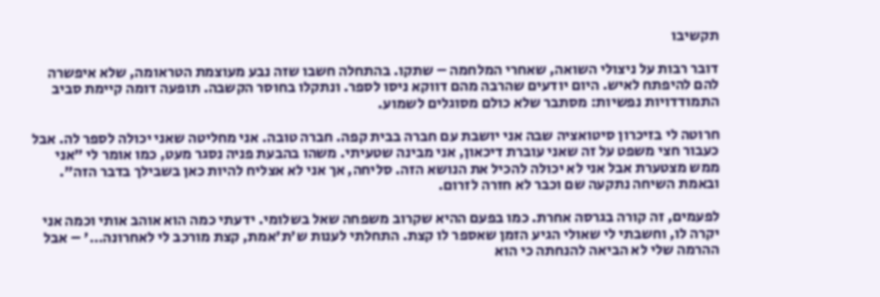תקשיבו

דובר רבות על ניצולי השואה, שאחרי המלחמה – שתקו. בהתחלה חשבו שזה נבע מעוצמת הטראומה, שלא איפשרה להם להיפתח לאיש. היום יודעים שהרבה מהם דווקא ניסו לספר. ונתקלו בחוסר הקשבה. תופעה דומה קיימת סביב התמודדויות נפשיות: מסתבר שלא כולם מסוגלים לשמוע.

חרוטה לי בזיכרון סיטואציה שבה אני יושבת עם חברה בבית קפה. חברה טובה. אני מחליטה שאני יכולה לספר לה. אבל כעבור חצי משפט על זה שאני עוברת דיכאון, אני מבינה שטעיתי. משהו בהבעת פניה נסגר מעט, כמו אומר לי "אני ממש מצטערת אבל אני לא יכולה להכיל את הנושא הזה. סליחה, אך אני לא אצליח להיות כאן בשבילך בדבר הזה". ובאמת השיחה נתקעה שם וכבר לא חזרה לזרום.

לפעמים, זה קורה בגרסה אחרת. כמו בפעם ההיא שקרוב משפחה שאל בשלומי. ידעתי כמה הוא אוהב אותי וכמה אני יקרה לו, וחשבתי לי שאולי הגיע הזמן שאספר לו קצת. התחלתי לענות ש'ת'אמת, קצת מורכב לי לאחרונה…' – אבל ההרמה שלי לא הביאה להנחתה כי הוא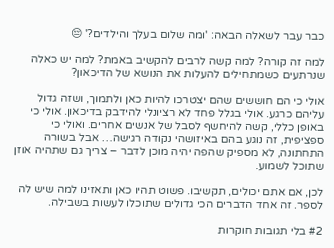כבר עבר לשאלה הבאה: 'ומה שלום בעלך והילדים?' 😔

למה זה קורה? למה קשה לרבים להקשיב באמת? למה יש כאלה שנרתעים כשמתחילים להעלות את הנושא של הדיכאון?

אולי כי הם חוששים שהם יצטרכו להיות כאן ולתמוך, ושזה גדול עליהם כרגע. אולי בגלל פחד לא רציונלי להידבק בדיכאון. אולי כי באופן כללי, קשה להיחשף לסבל של אנשים אחרים. ואולי כי ספציפית, זה נוגע בהם באיזושהי נקודה רגישה… אבל בשורה התחתונה, לא מספיק שהפה יהיה מוכן לדבר – צריך גם שתהיה אוזן שתוכל לשמוע.

לכן, אם אתם יכולים, תקשיבו. פשוט תהיו כאן ותאזינו למה שיש לה לספר. זה אחד הדברים הכי גדולים שתוכלו לעשות בשבילה.

#2 בלי תגובות חוקרות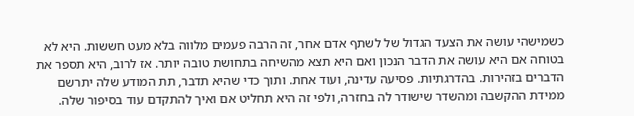כשמישהי עושה את הצעד הגדול של לשתף אדם אחר, זה הרבה פעמים מלווה בלא מעט חששות. היא לא בטוחה אם היא עושה את הדבר הנכון ואם היא תצא מהשיחה בתחושת טובה יותר. אז לרוב, היא תספר את הדברים בזהירות. בהדרגתיות. פסיעה עדינה, ועוד אחת. ותוך כדי שהיא תדבר, תת המודע שלה יתרשם ממידת ההקשבה ומהשדר שישודר לה בחזרה, ולפי זה היא תחליט אם ואיך להתקדם עוד בסיפור שלה.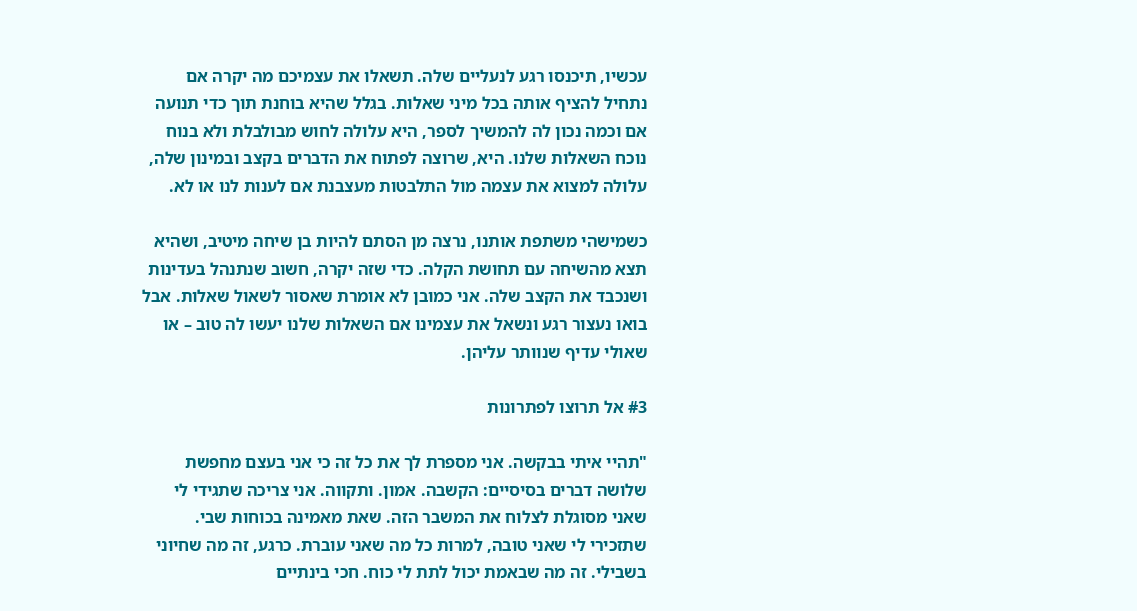עכשיו, תיכנסו רגע לנעליים שלה. תשאלו את עצמיכם מה יקרה אם נתחיל להציף אותה בכל מיני שאלות. בגלל שהיא בוחנת תוך כדי תנועה אם וכמה נכון לה להמשיך לספר, היא עלולה לחוש מבולבלת ולא בנוח נוכח השאלות שלנו. היא, שרוצה לפתוח את הדברים בקצב ובמינון שלה, עלולה למצוא את עצמה מול התלבטות מעצבנת אם לענות לנו או לא.

כשמישהי משתפת אותנו, נרצה מן הסתם להיות בן שיחה מיטיב, ושהיא תצא מהשיחה עם תחושת הקלה. כדי שזה יקרה, חשוב שנתנהל בעדינות ושנכבד את הקצב שלה. אני כמובן לא אומרת שאסור לשאול שאלות. אבל בואו נעצור רגע ונשאל את עצמינו אם השאלות שלנו יעשו לה טוב – או שאולי עדיף שנוותר עליהן.

#3 אל תרוצו לפתרונות

"תהיי איתי בבקשה. אני מספרת לך את כל זה כי אני בעצם מחפשת שלושה דברים בסיסיים: הקשבה. אמון. ותקווה. אני צריכה שתגידי לי שאני מסוגלת לצלוח את המשבר הזה. שאת מאמינה בכוחות שבי. שתזכירי לי שאני טובה, למרות כל מה שאני עוברת. כרגע, זה מה שחיוני בשבילי. זה מה שבאמת יכול לתת לי כוח. חכי בינתיים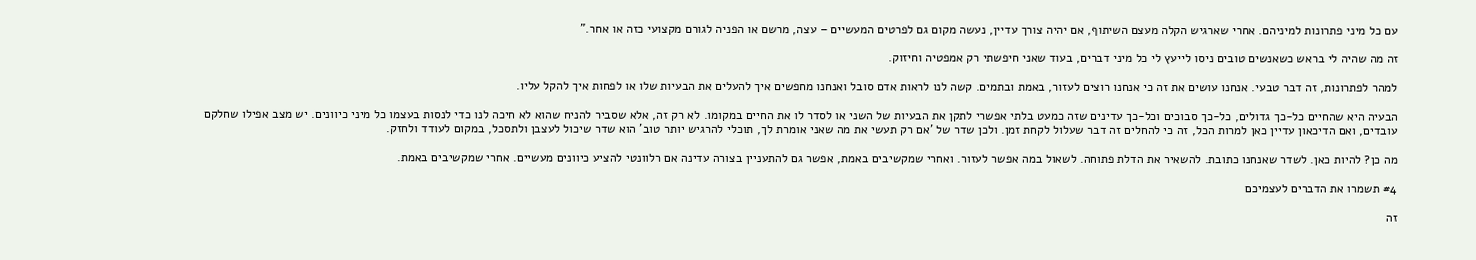עם כל מיני פתרונות למיניהם. אחרי שארגיש הקלה מעצם השיתוף, אם יהיה צורך עדיין, נעשה מקום גם לפרטים המעשיים – עצה, מרשם או הפניה לגורם מקצועי כזה או אחר."

זה מה שהיה לי בראש כשאנשים טובים ניסו לייעץ לי כל מיני דברים, בעוד שאני חיפשתי רק אמפטיה וחיזוק.

למהר לפתרונות, זה דבר טבעי. אנחנו עושים את זה כי אנחנו רוצים לעזור, באמת ובתמים. קשה לנו לראות אדם סובל ואנחנו מחפשים איך להעלים את הבעיות שלו או לפחות איך להקל עליו.

הבעיה היא שהחיים כל-כך גדולים, כל-כך סבוכים וכל-כך עדינים שזה כמעט בלתי אפשרי לתקן את הבעיות של השני או לסדר לו את החיים במקומו. לא רק זה, אלא שסביר להניח שהוא לא חיכה לנו כדי לנסות בעצמו כל מיני כיוונים. יש מצב אפילו שחלקם עובדים, ואם הדיכאון עדיין כאן למרות הכל, זה כי להחלים זה דבר שעלול לקחת זמן. ולכן שדר של 'אם רק תעשי את מה שאני אומרת לך, תוכלי להרגיש יותר טוב' הוא שדר שיכול לעצבן ולתסכל, במקום לעודד ולחזק.

מה כן? להיות כאן. לשדר שאנחנו כתובת. להשאיר את הדלת פתוחה. לשאול במה אפשר לעזור. ואחרי שמקשיבים באמת, אפשר גם להתעניין בצורה עדינה אם רלוונטי להציע כיוונים מעשיים. אחרי שמקשיבים באמת.

#4 תשמרו את הדברים לעצמיכם

זה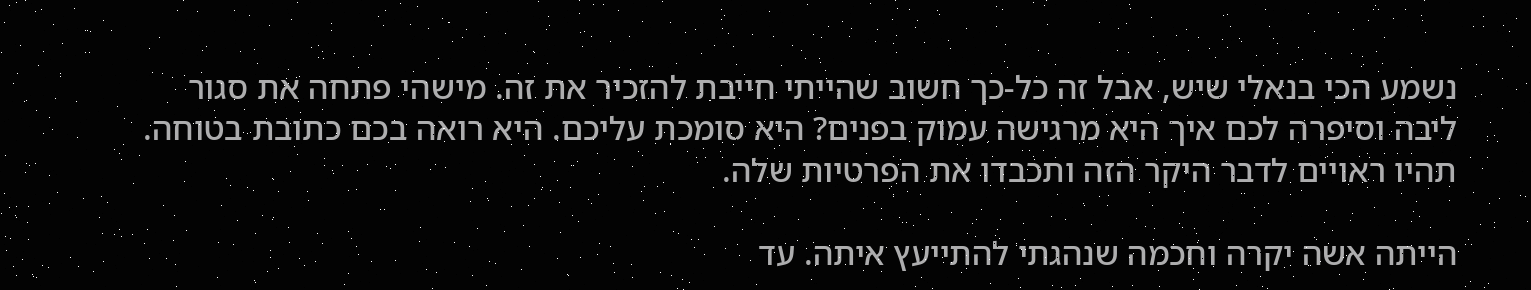נשמע הכי בנאלי שיש, אבל זה כל-כך חשוב שהייתי חייבת להזכיר את זה. מישהי פתחה את סגור ליבה וסיפרה לכם איך היא מרגישה עמוק בפנים? היא סומכת עליכם. היא רואה בכם כתובת בטוחה. תהיו ראויים לדבר היקר הזה ותכבדו את הפרטיות שלה.

הייתה אשה יקרה וחכמה שנהגתי להתייעץ איתה. עד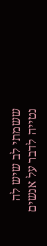ששמתי לב שיש לה נטייה לדבר על אנשים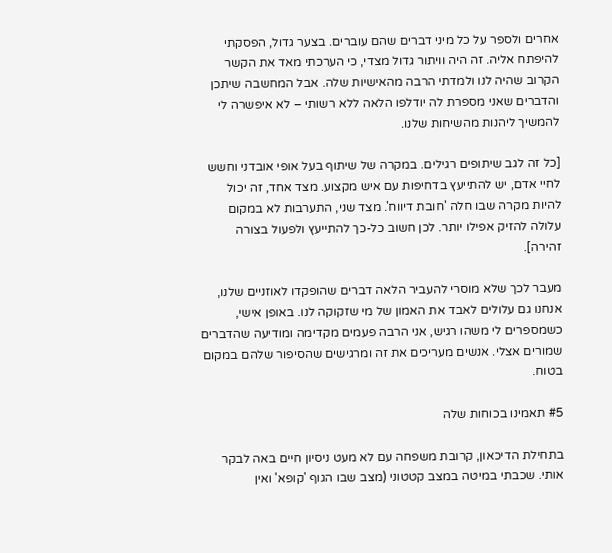אחרים ולספר על כל מיני דברים שהם עוברים. בצער גדול, הפסקתי להיפתח אליה. זה היה וויתור גדול מצדי, כי הערכתי מאד את הקשר הקרוב שהיה לנו ולמדתי הרבה מהאישיות שלה. אבל המחשבה שיתכן והדברים שאני מספרת לה יודלפו הלאה ללא רשותי – לא איפשרה לי להמשיך ליהנות מהשיחות שלנו.

[כל זה לגב שיתופים רגילים. במקרה של שיתוף בעל אופי אובדני וחשש לחיי אדם, יש להתייעץ בדחיפות עם איש מקצוע. מצד אחד, זה יכול להיות מקרה שבו חלה 'חובת דיווח'. מצד שני, התערבות לא במקום עלולה להזיק אפילו יותר. לכן חשוב כל-כך להתייעץ ולפעול בצורה זהירה].

מעבר לכך שלא מוסרי להעביר הלאה דברים שהופקדו לאוזניים שלנו, אנחנו גם עלולים לאבד את האמון של מי שזקוקה לנו. באופן אישי, כשמספרים לי משהו רגיש, אני הרבה פעמים מקדימה ומודיעה שהדברים שמורים אצלי. אנשים מעריכים את זה ומרגישים שהסיפור שלהם במקום בטוח.

#5 תאמינו בכוחות שלה

בתחילת הדיכאון, קרובת משפחה עם לא מעט ניסיון חיים באה לבקר אותי. שכבתי במיטה במצב קטטוני (מצב שבו הגוף 'קופא' ואין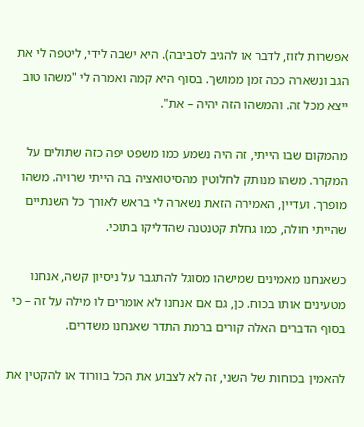אפשרות לזוז, לדבר או להגיב לסביבה). היא ישבה לידי, ליטפה לי את הגב ונשארה ככה זמן ממושך. בסוף היא קמה ואמרה לי "משהו טוב ייצא מכל זה. והמשהו הזה יהיה – את".

מהמקום שבו הייתי, זה היה נשמע כמו משפט יפה כזה שתולים על המקרר. משהו מנותק לחלוטין מהסיטואציה בה הייתי שרויה. משהו מופרך. ועדיין, האמירה הזאת נשארה לי בראש לאורך כל השנתיים שהייתי חולה, כמו גחלת קטנטנה שהדליקו בתוכי.

כשאנחנו מאמינים שמישהו מסוגל להתגבר על ניסיון קשה, אנחנו מטעינים אותו בכוח. כן, גם אם אנחנו לא אומרים לו מילה על זה – כי בסוף הדברים האלה קורים ברמת התדר שאנחנו משדרים.

להאמין בכוחות של השני, זה לא לצבוע את הכל בוורוד או להקטין את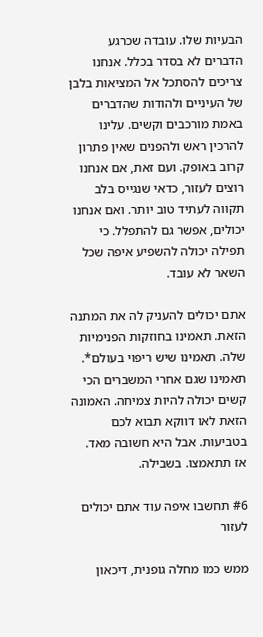הבעיות שלו. עובדה שכרגע הדברים לא בסדר בכלל. אנחנו צריכים להסתכל אל המציאות בלבן של העיניים ולהודות שהדברים באמת מורכבים וקשים. עלינו להרכין ראש ולהפנים שאין פתרון קרוב באופק. ועם זאת, אם אנחנו רוצים לעזור, כדאי שנגייס בלב תקווה לעתיד טוב יותר. ואם אנחנו יכולים, אפשר גם להתפלל. כי תפילה יכולה להשפיע איפה שכל השאר לא עובד.

אתם יכולים להעניק לה את המתנה הזאת. תאמינו בחוזקות הפנימיות שלה. תאמינו שיש ריפוי בעולם*. תאמינו שגם אחרי המשברים הכי קשים יכולה להיות צמיחה. האמונה הזאת לאו דווקא תבוא לכם בטביעות. אבל היא חשובה מאד. אז תתאמצו. בשבילה.

#6 תחשבו איפה עוד אתם יכולים לעזור

ממש כמו מחלה גופנית, דיכאון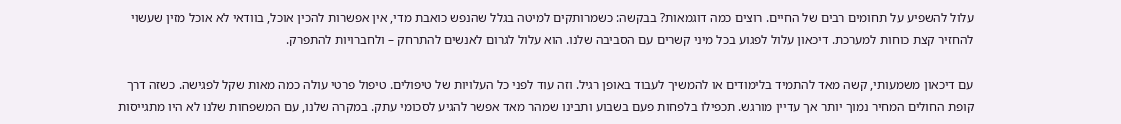עלול להשפיע על תחומים רבים של החיים. רוצים כמה דוגמאות? בבקשה: כשמרותקים למיטה בגלל שהנפש כואבת מדי, אין אפשרות להכין אוכל, בוודאי לא אוכל מזין שעשוי להחזיר קצת כוחות למערכת. דיכאון עלול לפגוע בכל מיני קשרים עם הסביבה שלנו. הוא עלול לגרום לאנשים להתרחק – ולחברויות להתפרק.

עם דיכאון משמעותי, קשה מאד להתמיד בלימודים או להמשיך לעבוד באופן רגיל. וזה עוד לפני כל העלויות של טיפולים. טיפול פרטי עולה כמה מאות שקל לפגישה. כשזה דרך קופת החולים המחיר נמוך יותר אך עדיין מורגש. תכפילו בלפחות פעם בשבוע ותבינו שמהר מאד אפשר להגיע לסכומי עתק. במקרה שלנו, עם המשפחות שלנו לא היו מתגייסות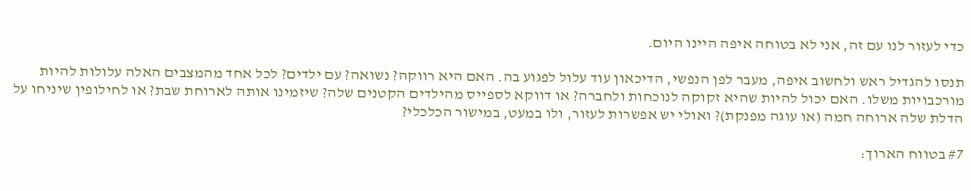כדי לעזור לנו עם זה, אני לא בטוחה איפה היינו היום.

תנסו להגדיל ראש ולחשוב איפה, מעבר לפן הנפשי, הדיכאון עוד עלול לפגוע בה. האם היא רווקה? נשואה? עם ילדים? לכל אחד מהמצבים האלה עלולות להיות מורכבויות משלו. האם יכול להיות שהיא זקוקה לנוכחות ולחברה? או דווקא לספייס מהילדים הקטנים שלה? שיזמינו אותה לארוחת שבת? או לחילופין שיניחו על הדלת שלה ארוחה חמה (או עוגה מפנקת)? ואולי יש אפשרות לעזור, ולו במעט, במישור הכלכלי?

#7 בטווח הארוך: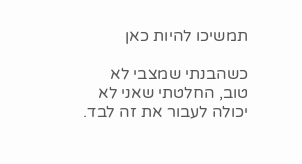תמשיכו להיות כאן

כשהבנתי שמצבי לא טוב, החלטתי שאני לא יכולה לעבור את זה לבד.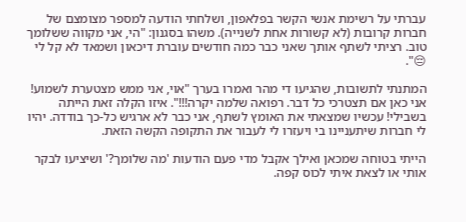עברתי על רשימת אנשי הקשר בפלאפון, ושלחתי הודעה למספר מצומצם של חברות קרובות (לא קשורות אחת לשנייה). משהו בסגנון: "הי, אני מקווה ששלומך טוב. רציתי לשתף אותך שאני כבר כמה חודשים עוברת דיכאון ושמאד לא קל לי 😔".

המתנתי לתשובות, שהגיעו די מהר ואמרו בערך "אוי, אני ממש מצטערת לשמוע! אני כאן אם תצטרכי כל דבר. רפואה שלמה יקרה!!!". איזו הקלה זאת הייתה בשבילי! עכשיו שמצאתי את האומץ לשתף, אני כבר לא ארגיש כל-כך בודדה. יהיו לי חברות שיתעניינו בי ויעזרו לי לעבור את התקופה הקשה הזאת.

הייתי בטוחה שמכאן ואילך אקבל מדי פעם הודעות 'מה שלומך?' ושיציעו לבקר אותי או לצאת איתי לכוס קפה.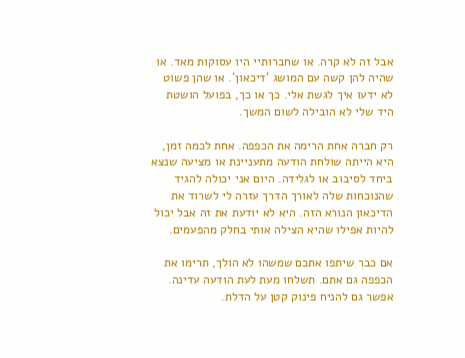אבל זה לא קרה. או שחברותיי היו עסוקות מאד. או שהיה להן קשה עם המושג 'דיכאון'. או שהן פשוט לא ידעו איך לגשת אלי. כך או כך, בפועל הושטת היד שלי לא הובילה לשום המשך.

רק חברה אחת הרימה את הכפפה. אחת לכמה זמן, היא הייתה שולחת הודעה מתעניינת או מציעה שנצא ביחד לסיבוב או לגלידה. היום אני יכולה להגיד שהנוכחות שלה לאורך הדרך עזרה לי לשרוד את הדיכאון הנורא הזה. היא לא יודעת את זה אבל יכול להיות אפילו שהיא הצילה אותי בחלק מהפעמים.

אם כבר שיתפו אתכם שמשהו לא הולך, תרימו את הכפפה גם אתם. תשלחו מעת לעת הודעה עדינה. אפשר גם להניח פינוק קטן על הדלת.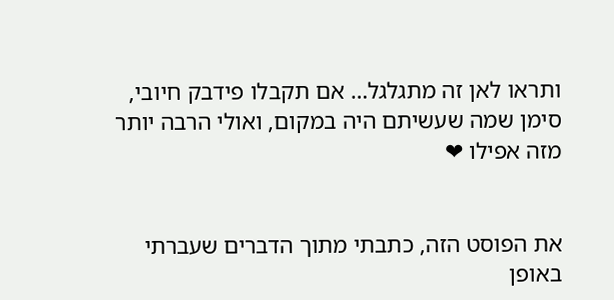ותראו לאן זה מתגלגל… אם תקבלו פידבק חיובי, סימן שמה שעשיתם היה במקום, ואולי הרבה יותר מזה אפילו ❤


את הפוסט הזה, כתבתי מתוך הדברים שעברתי באופן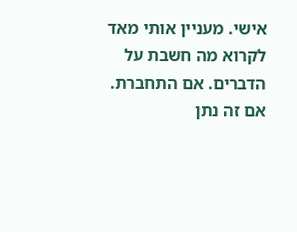אישי. מעניין אותי מאד לקרוא מה חשבת על הדברים. אם התחברת. אם זה נתן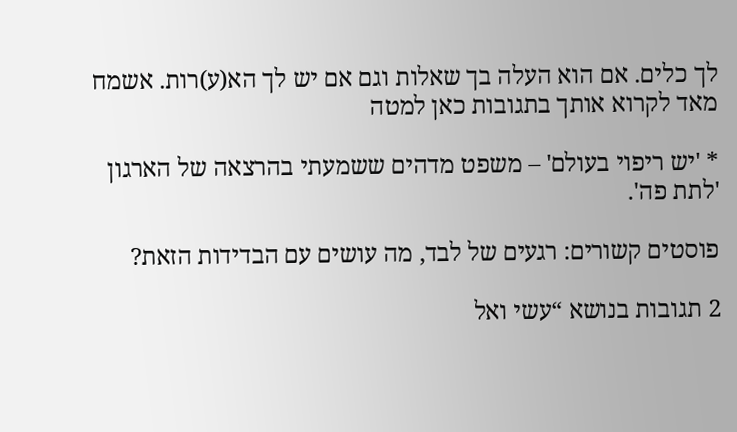לך כלים. אם הוא העלה בך שאלות וגם אם יש לך הא(ע)רות. אשמח מאד לקרוא אותך בתגובות כאן למטה

* 'יש ריפוי בעולם' – משפט מדהים ששמעתי בהרצאה של הארגון 'לתת פה'.

פוסטים קשורים: רגעים של לבד, מה עושים עם הבדידות הזאת?

2 תגובות בנושא “עשי ואל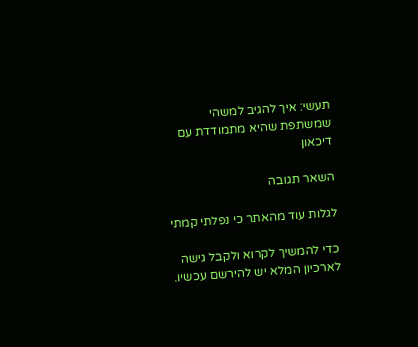תעשי: איך להגיב למשהי שמשתפת שהיא מתמודדת עם דיכאון

השאר תגובה

לגלות עוד מהאתר כי נפלתי קמתי

כדי להמשיך לקרוא ולקבל גישה לארכיון המלא יש להירשם עכשיו.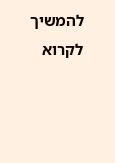להמשיך לקרוא